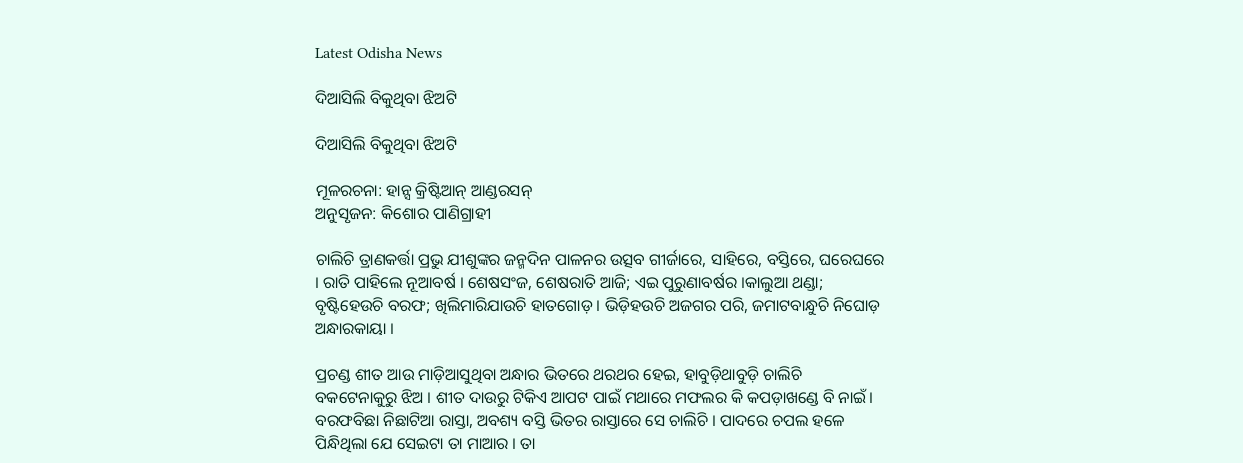Latest Odisha News

ଦିଆସିଲି ବିକୁଥିବା ଝିଅଟି

ଦିଆସିଲି ବିକୁଥିବା ଝିଅଟି

ମୂଳରଚନା: ହାନ୍ସ କ୍ରିଷ୍ଟିଆନ୍ ଆଣ୍ଡରସନ୍
ଅନୁସୃଜନ: କିଶୋର ପାଣିଗ୍ରାହୀ

ଚାଲିଚି ତ୍ରାଣକର୍ତ୍ତା ପ୍ରଭୁ ଯୀଶୁଙ୍କର ଜନ୍ମଦିନ ପାଳନର ଉତ୍ସବ ଗୀର୍ଜାରେ, ସାହିରେ, ବସ୍ତିରେ, ଘରେଘରେ । ରାତି ପାହିଲେ ନୂଆବର୍ଷ । ଶେଷସଂଜ, ଶେଷରାତି ଆଜି; ଏଇ ପୁରୁଣାବର୍ଷର ।କାଲୁଆ ଥଣ୍ଡା; ବୃଷ୍ଟିହେଉଚି ବରଫ; ଖିଲିମାରିଯାଉଚି ହାତଗୋଡ଼ । ଭିଡ଼ିହଉଚି ଅଜଗର ପରି, ଜମାଟବାନ୍ଧୁଚି ନିଘୋଡ଼ ଅନ୍ଧାରକାୟା ।

ପ୍ରଚଣ୍ଡ ଶୀତ ଆଉ ମାଡ଼ିଆସୁଥିବା ଅନ୍ଧାର ଭିତରେ ଥରଥର ହେଇ, ହାବୁଡ଼ିଥାବୁଡ଼ି ଚାଲିଚି ବକଟେନାକୁରୁ ଝିଅ । ଶୀତ ଦାଉରୁ ଟିକିଏ ଆପଟ ପାଇଁ ମଥାରେ ମଫଲର କି କପଡ଼ାଖଣ୍ଡେ ବି ନାଇଁ। ବରଫବିଛା ନିଛାଟିଆ ରାସ୍ତା, ଅବଶ୍ୟ ବସ୍ତି ଭିତର ରାସ୍ତାରେ ସେ ଚାଲିଚି । ପାଦରେ ଚପଲ ହଳେ ପିନ୍ଧିଥିଲା ଯେ ସେଇଟା ତା ମାଆର । ତା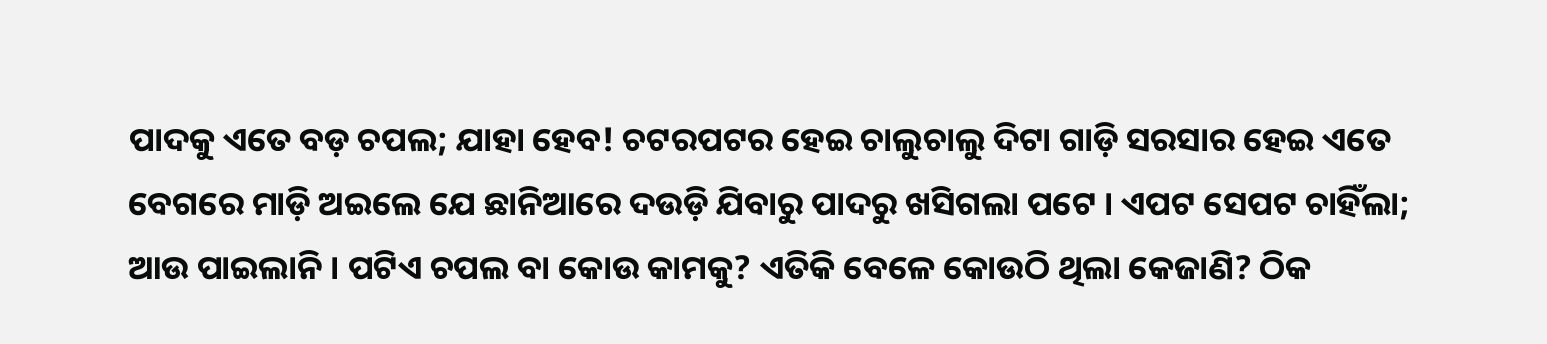ପାଦକୁ ଏତେ ବଡ଼ ଚପଲ; ଯାହା ହେବ! ଚଟରପଟର ହେଇ ଚାଲୁଚାଲୁ ଦିଟା ଗାଡ଼ି ସରସାର ହେଇ ଏତେ ବେଗରେ ମାଡ଼ି ଅଇଲେ ଯେ ଛାନିଆରେ ଦଉଡ଼ି ଯିବାରୁ ପାଦରୁ ଖସିଗଲା ପଟେ । ଏପଟ ସେପଟ ଚାହିଁଲା; ଆଉ ପାଇଲାନି । ପଟିଏ ଚପଲ ବା କୋଉ କାମକୁ? ଏତିକି ବେଳେ କୋଉଠି ଥିଲା କେଜାଣି? ଠିକ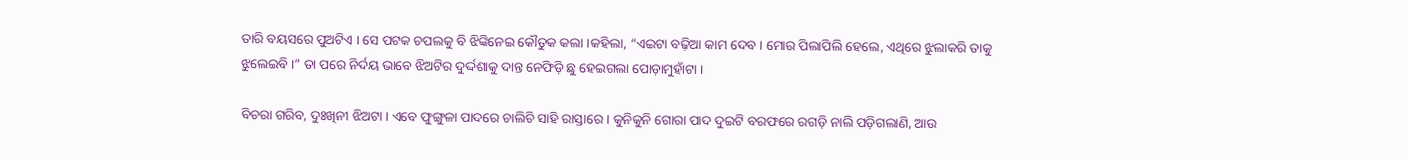ତାରି ବୟସରେ ପୁଅଟିଏ । ସେ ପଟକ ଚପଲକୁ ବି ଝିଙ୍କିନେଇ କୌତୁକ କଲା ।କହିଲା, “ଏଇଟା ବଢ଼ିଆ କାମ ଦେବ । ମୋର ପିଲାପିଲି ହେଲେ, ଏଥିରେ ଝୁଲାକରି ତାକୁ ଝୁଲେଇବି ।” ତା ପରେ ନିର୍ଦୟ ଭାବେ ଝିଅଟିର ଦୁର୍ଦ୍ଦଶାକୁ ଦାନ୍ତ ନେଫିଡ଼ି ଛୁ ହେଇଗଲା ପୋଡ଼ାମୁହାଁଟା ।

ବିଚରା ଗରିବ, ଦୁଃଖିନୀ ଝିଅଟା । ଏବେ ଫୁଙ୍ଗୁଳା ପାଦରେ ଚାଲିଚି ସାହି ରାସ୍ତାରେ । କୁନିକୁନି ଗୋରା ପାଦ ଦୁଇଟି ବରଫରେ ରଗଡ଼ି ନାଲି ପଡ଼ିଗଲାଣି, ଆଉ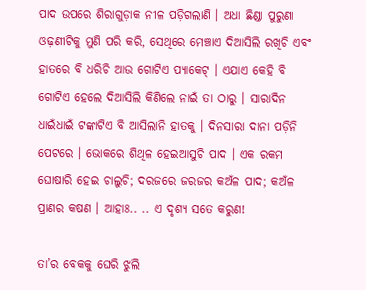ପାଦ ଉପରେ ଶିରାଗୁଡ଼ାକ ନୀଳ ପଡ଼ିଗଲାଣି । ଅଧା ଛିଣ୍ଡା ପୁରୁଣା ଓଢ଼ଣୀଟିକୁ ମୁଣି ପରି କରି, ସେଥିରେ ମେଞ୍ଚାଏ ଦିଆସିଲି ରଖିଚି ଏବଂ ହାତରେ ବି ଧରିଚି ଆଉ ଗୋଟିଏ ପ୍ୟାକେଟ୍ । ଏଯାଏ କେହି ବି ଗୋଟିଏ ହେଲେ ଦିଆସିଲି କିଣିଲେ ନାଇଁ ତା ଠାରୁ । ସାରାଦିନ ଧାଇଁଧାଇଁ ଟଙ୍କାଟିଏ ବି ଆସିଲାନି ହାତକୁ । ଦିନସାରା ଦାନା ପଡ଼ିନି ପେଟରେ । ଭୋକରେ ଶିଥିଳ ହେଇଆସୁଚି ପାଦ । ଏକ ରକମ ଘୋଷାରି ହେଇ ଚାଲୁଚି; ଦରଜରେ ଜରଜର କଅଁଳ ପାଦ; କଅଁଳ ପ୍ରାଣର କଷଣ । ଆହାଃ.. .. ଏ ଦୃଶ୍ୟ ସତେ କରୁଣ!

ତା’ର ବେକକୁ ଘେରି ଝୁଲି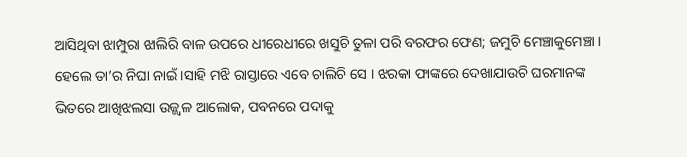ଆସିଥିବା ଝାମ୍ପୁରା ଝାଲିରି ବାଳ ଉପରେ ଧୀରେଧୀରେ ଖସୁଚି ତୁଳା ପରି ବରଫର ଫେଣ; ଜମୁଚି ମେଞ୍ଚାକୁମେଞ୍ଚା । ହେଲେ ତା’ର ନିଘା ନାଇଁ ।ସାହି ମଝି ରାସ୍ତାରେ ଏବେ ଚାଲିଚି ସେ । ଝରକା ଫାଙ୍କରେ ଦେଖାଯାଉଚି ଘରମାନଙ୍କ ଭିତରେ ଆଖିଝଲସା ଉଜ୍ଜ୍ୱଳ ଆଲୋକ, ପବନରେ ପଦାକୁ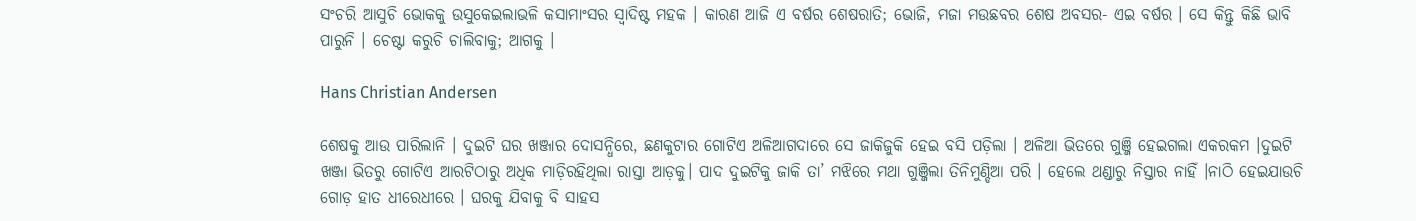ସଂଚରି ଆସୁଚି ଭୋକକୁ ଉସୁକେଇଲାଭଳି କସାମାଂସର ସ୍ୱାଦିଷ୍ଟ ମହକ । କାରଣ ଆଜି ଏ ବର୍ଷର ଶେଷରାତି; ଭୋଜି, ମଜା ମଉଛବର ଶେଷ ଅବସର- ଏଇ ବର୍ଷର । ସେ କିନ୍ତୁ କିଛି ଭାବି ପାରୁନି । ଚେଷ୍ଟା କରୁଚି ଚାଲିବାକୁ; ଆଗକୁ ।

Hans Christian Andersen

ଶେଷକୁ ଆଉ ପାରିଲାନି । ଦୁଇଟି ଘର ଖଞ୍ଜାର ଦୋସନ୍ଧିରେ, ଛଣକୁଟାର ଗୋଟିଏ ଅଳିଆଗଦାରେ ସେ ଜାକିଜୁକି ହେଇ ବସି ପଡ଼ିଲା । ଅଳିଆ ଭିତରେ ଗୁଞ୍ଜି ହେଇଗଲା ଏକରକମ ।ଦୁଇଟି ଖଞ୍ଜା ଭିତରୁ ଗୋଟିଏ ଆରଟିଠାରୁ ଅଧିକ ମାଡ଼ିରହିଥିଲା ରାସ୍ତା ଆଡ଼କୁ। ପାଦ ଦୁଇଟିକୁ ଜାକି ତା’ ମଝିରେ ମଥା ଗୁଞ୍ଜିଲା ତିନିମୁଣ୍ଡିଆ ପରି । ହେଲେ ଥଣ୍ଡାରୁ ନିସ୍ତାର ନାହିଁ ।ନାଠି ହେଇଯାଉଚି ଗୋଡ଼ ହାତ ଧୀରେଧୀରେ । ଘରକୁ ଯିବାକୁ ବି ସାହସ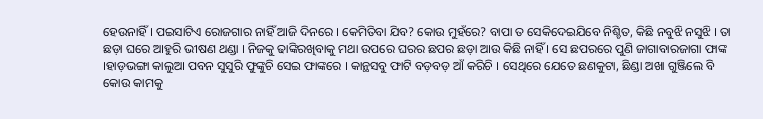ହେଉନାହିଁ । ପଇସାଟିଏ ରୋଜଗାର ନାହିଁ ଆଜି ଦିନରେ । କେମିତିବା ଯିବ? କୋଉ ମୁହଁରେ? ବାପା ତ ସେକିଦେଇଯିବେ ନିଶ୍ଚିତ, କିଛି ନବୁଝି ନସୁଝି । ତା ଛଡ଼ା ଘରେ ଆହୁରି ଭୀଷଣ ଥଣ୍ଡା । ନିଜକୁ ଢାଙ୍କିରଖିବାକୁ ମଥା ଉପରେ ଘରର ଛପର ଛଡ଼ା ଆଉ କିଛି ନାହିଁ । ସେ ଛପରରେ ପୁଣି ଜାଗାବାରଜାଗା ଫାଙ୍କ ।ହାଡ଼ଭଙ୍ଗା କାଲୁଆ ପବନ ସୁସୁରି ଫୁଙ୍କୁଚି ସେଇ ଫାଙ୍କରେ । କାନ୍ଥସବୁ ଫାଟି ବଡ଼ବଡ଼ ଆଁ କରିଚି । ସେଥିରେ ଯେତେ ଛଣକୁଟା, ଛିଣ୍ଡା ଅଖା ଗୁଞ୍ଜିଲେ ବି କୋଉ କାମକୁ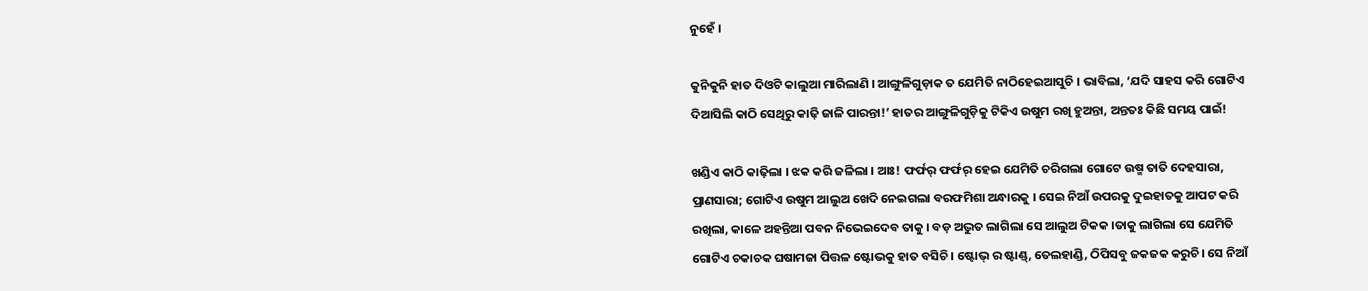ନୁହେଁ ।

କୁନିକୁନି ହାତ ଦିଓଟି କାଲୁଆ ମାରିଲାଣି । ଆଙ୍ଗୁଳିଗୁଡ଼ାକ ତ ଯେମିତି ନାଠିହେଇଆସୁଚି । ଭାବିଲା, ‘ଯଦି ସାହସ କରି ଗୋଟିଏ ଦିଆସିଲି କାଠି ସେଥିରୁ କାଢ଼ି ଜାଳି ପାରନ୍ତା!’ ହାତର ଆଙ୍ଗୁଳିଗୁଡ଼ିକୁ ଟିକିଏ ଉଷୁମ ରଖି ହୁଅନ୍ତା, ଅନ୍ତତଃ କିଛି ସମୟ ପାଇଁ!

ଖଣ୍ଡିଏ କାଠି କାଢ଼ିଲା । ଝକ କରି ଜଳିଲା । ଆଃ! ଫର୍ଫର୍ ଫର୍ଫର୍ ହେଇ ଯେମିତି ଚରିଗଲା ଗୋଟେ ଉଷ୍ମ ତାତି ଦେହସାରା, ପ୍ରାଣସାରା; ଗୋଟିଏ ଉଷୁମ ଆଲୁଅ ଖେଦି ନେଇଗଲା ବରଫମିଶା ଅନ୍ଧାରକୁ । ସେଇ ନିଆଁ ଉପରକୁ ଦୁଇହାତକୁ ଆପଟ କରି ରଖିଲା, କାଳେ ଅହନ୍ତିଆ ପବନ ନିଭେଇଦେବ ତାକୁ । ବଡ଼ ଅଦ୍ଭୁତ ଲାଗିଲା ସେ ଆଲୁଅ ଟିକକ ।ତାକୁ ଲାଗିଲା ସେ ଯେମିତି ଗୋଟିଏ ଚକାଚକ ଘଷାମଜା ପିତ୍ତଳ ଷ୍ଟୋଭକୁ ହାତ ବସିଚି । ଷ୍ଟୋଭ୍ ର ଷ୍ଟାଣ୍ଡ୍, ତେଲହାଣ୍ଡି, ଠିପିସବୁ ଜକଜକ କରୁଚି। ସେ ନିଆଁ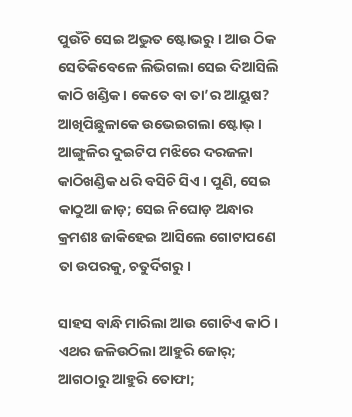ପୁଉଁଚି ସେଇ ଅଦ୍ଭୁତ ଷ୍ଟୋଭରୁ । ଆଉ ଠିକ ସେତିକିବେଳେ ଲିଭିଗଲା ସେଇ ଦିଆସିଲି କାଠି ଖଣ୍ଡିକ । କେତେ ବା ତା’ର ଆୟୁଷ? ଆଖିପିଛୁଳାକେ ଉଭେଇଗଲା ଷ୍ଟୋଭ୍ । ଆଙ୍ଗୁଳିର ଦୁଇଟିପ ମଝିରେ ଦରଜଳା କାଠିଖଣ୍ଡିକ ଧରି ବସିଚି ସିଏ । ପୁଣି, ସେଇ କାଠୁଆ ଜାଡ଼; ସେଇ ନିଘୋଡ଼ ଅନ୍ଧାର କ୍ରମଶଃ ଜାକିହେଇ ଆସିଲେ ଗୋଟାପଣେ ତା ଉପରକୁ, ଚତୁର୍ଦିଗରୁ ।

ସାହସ ବାନ୍ଧି ମାରିଲା ଆଉ ଗୋଟିଏ କାଠି । ଏଥର ଜଳିଉଠିଲା ଆହୁରି ଜୋର୍; ଆଗଠାରୁ ଆହୁରି ତୋଫା;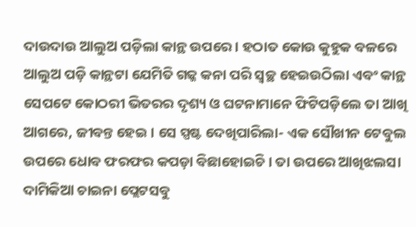ଦାଉଦାଉ ଆଲୁଅ ପଡ଼ିଲା କାନ୍ଥ ଉପରେ । ହଠାତ କୋଉ କୁହୁକ ବଳରେ ଆଲୁଅ ପଡ଼ି କାନ୍ଥଟା ଯେମିତି ଗଜ୍କ କନା ପରି ସ୍ୱଚ୍ଛ ହେଇଉଠିଲା ଏବଂ କାନ୍ଥ ସେପଟେ କୋଠରୀ ଭିତରର ଦୃଶ୍ୟ ଓ ଘଟନାମାନେ ଫିଟିପଡ଼ିଲେ ତା ଆଖି ଆଗରେ, ଜୀବନ୍ତ ହେଇ । ସେ ସ୍ପଷ୍ଟ ଦେଖିପାରିଲା- ଏକ ସୌଖୀନ ଟେବୁଲ ଉପରେ ଧୋବ ଫରଫର କପଡ଼ା ବିଛାହୋଇଚି । ତା ଉପରେ ଆଖିଝଲସା ଦାମିକିଆ ଚାଇନା ପ୍ଲେଟସବୁ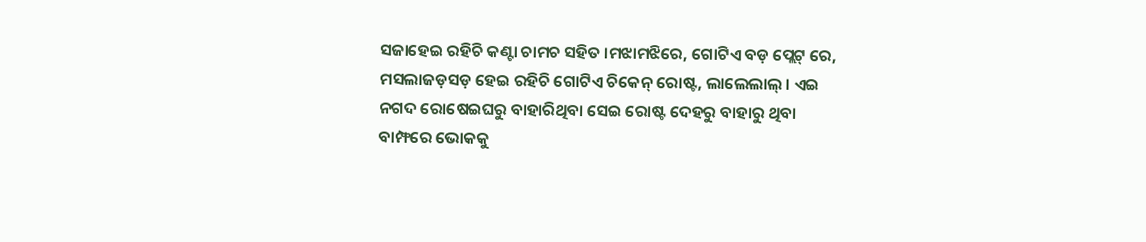ସଜାହେଇ ରହିଚି କଣ୍ଟା ଚାମଚ ସହିତ ।ମଝାମଝିରେ, ଗୋଟିଏ ବଡ଼ ପ୍ଲେଟ୍ ରେ, ମସଲାଜଡ଼ସଡ଼ ହେଇ ରହିଚି ଗୋଟିଏ ଚିକେନ୍ ରୋଷ୍ଟ, ଲାଲେଲାଲ୍ । ଏଇ ନଗଦ ରୋଷେଇଘରୁ ବାହାରିଥିବା ସେଇ ରୋଷ୍ଟ ଦେହରୁ ବାହାରୁ ଥିବା ବାମ୍ଫରେ ଭୋକକୁ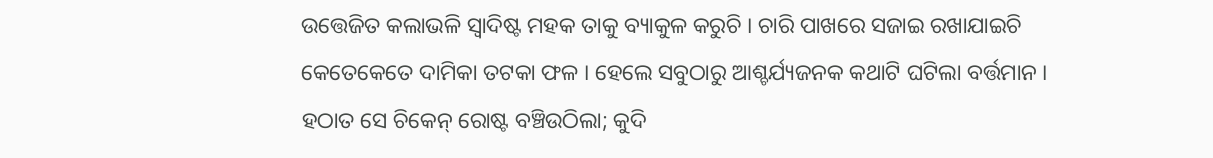ଉତ୍ତେଜିତ କଲାଭଳି ସ୍ୱାଦିଷ୍ଟ ମହକ ତାକୁ ବ୍ୟାକୁଳ କରୁଚି । ଚାରି ପାଖରେ ସଜାଇ ରଖାଯାଇଚି କେତେକେତେ ଦାମିକା ତଟକା ଫଳ । ହେଲେ ସବୁଠାରୁ ଆଶ୍ଚର୍ଯ୍ୟଜନକ କଥାଟି ଘଟିଲା ବର୍ତ୍ତମାନ । ହଠାତ ସେ ଚିକେନ୍ ରୋଷ୍ଟ ବଞ୍ଚିଉଠିଲା; କୁଦି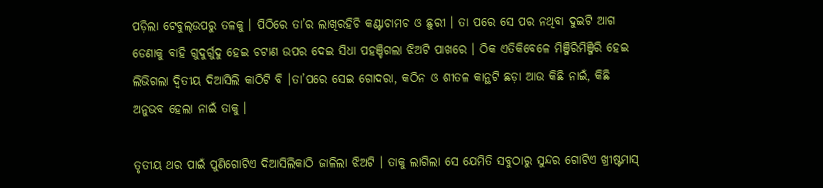ପଡ଼ିଲା ଟେବୁଲ୍ଉପରୁ ତଳକୁ । ପିଠିରେ ତା’ର ଲାଖିରହିଚି କଣ୍ଟାଚାମଚ ଓ ଛୁରୀ । ତା ପରେ ସେ ପର ନଥିବା ଦୁଇଟି ଆଗ ଡେଣାକୁ ବାହି ଗୁଦୁର୍ଗୁଦୁ ହେଇ ଚଟାଣ ଉପର ଦେଇ ସିଧା ପହଞ୍ଚିଗଲା ଝିଅଟି ପାଖରେ । ଠିକ ଏତିକିବେଳେ ମିଞ୍ଜିରିମିଞ୍ଜିରି ହେଇ ଲିଭିଗଲା ଦ୍ୱିତୀୟ ଦିଆସିଲି କାଠିଟି ବି ।ତା’ପରେ ସେଇ ଗୋଦରା, କଠିନ ଓ ଶୀତଳ କାନ୍ଥଟି ଛଡ଼ା ଆଉ କିଛି ନାଇଁ, କିଛି ଅନୁଭବ ହେଲା ନାଇଁ ତାକୁ ।

ତୃତୀୟ ଥର ପାଇଁ ପୁଣିଗୋଟିଏ ଦିଆସିଲିକାଠି ଜାଳିଲା ଝିଅଟି । ତାକୁ ଲାଗିଲା ସେ ଯେମିତି ସବୁଠାରୁ ସୁନ୍ଦର ଗୋଟିଏ ଖ୍ରୀଷ୍ଟମାସ୍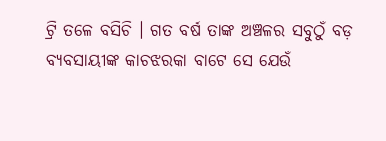ଟ୍ରି ତଳେ ବସିଚି । ଗତ ବର୍ଷ ତାଙ୍କ ଅଞ୍ଚଳର ସବୁଠୁଁ ବଡ଼ ବ୍ୟବସାୟୀଙ୍କ କାଚଝରକା ବାଟେ ସେ ଯେଉଁ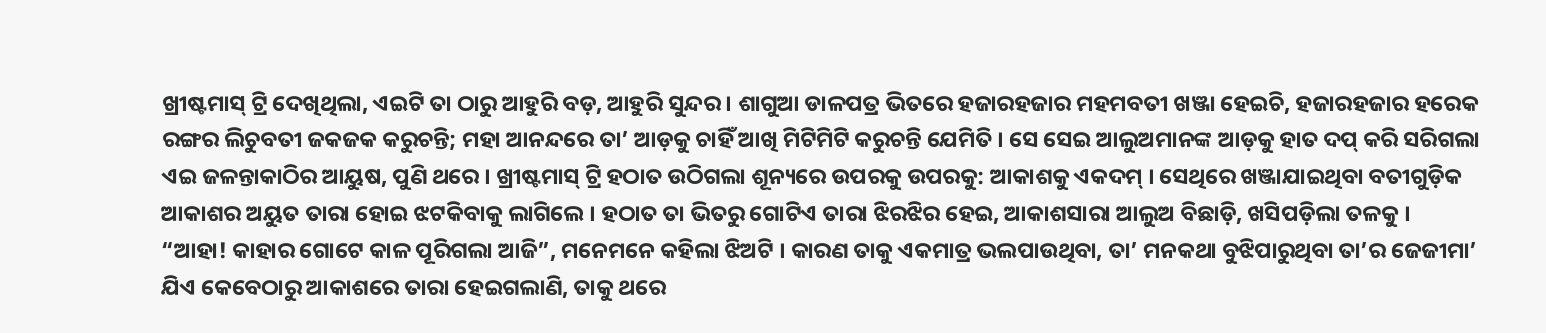ଖ୍ରୀଷ୍ଟମାସ୍ ଟ୍ରି ଦେଖିଥିଲା, ଏଇଟି ତା ଠାରୁ ଆହୁରି ବଡ଼, ଆହୁରି ସୁନ୍ଦର । ଶାଗୁଆ ଡାଳପତ୍ର ଭିତରେ ହଜାରହଜାର ମହମବତୀ ଖଞ୍ଜା ହେଇଚି, ହଜାରହଜାର ହରେକ ରଙ୍ଗର ଲିଚୁବତୀ ଜକଜକ କରୁଚନ୍ତି; ମହା ଆନନ୍ଦରେ ତା’ ଆଡ଼କୁ ଚାହିଁ ଆଖି ମିଟିମିଟି କରୁଚନ୍ତି ଯେମିତି । ସେ ସେଇ ଆଲୁଅମାନଙ୍କ ଆଡ଼କୁ ହାତ ଦପ୍ କରି ସରିଗଲା ଏଇ ଜଳନ୍ତାକାଠିର ଆୟୁଷ, ପୁଣି ଥରେ । ଖ୍ରୀଷ୍ଟମାସ୍ ଟ୍ରି ହଠାତ ଉଠିଗଲା ଶୂନ୍ୟରେ ଉପରକୁ ଉପରକୁ: ଆକାଶକୁ ଏକଦମ୍ । ସେଥିରେ ଖଞ୍ଜାଯାଇଥିବା ବତୀଗୁଡ଼ିକ ଆକାଶର ଅୟୁତ ତାରା ହୋଇ ଝଟକିବାକୁ ଲାଗିଲେ । ହଠାତ ତା ଭିତରୁ ଗୋଟିଏ ତାରା ଝିରଝିର ହେଇ, ଆକାଶସାରା ଆଲୁଅ ବିଛାଡ଼ି, ଖସିପଡ଼ିଲା ତଳକୁ ।
“ଆହା! କାହାର ଗୋଟେ କାଳ ପୂରିଗଲା ଆଜି”, ମନେମନେ କହିଲା ଝିଅଟି । କାରଣ ତାକୁ ଏକମାତ୍ର ଭଲପାଉଥିବା, ତା’ ମନକଥା ବୁଝିପାରୁଥିବା ତା’ର ଜେଜୀମା’ ଯିଏ କେବେଠାରୁ ଆକାଶରେ ତାରା ହେଇଗଲାଣି, ତାକୁ ଥରେ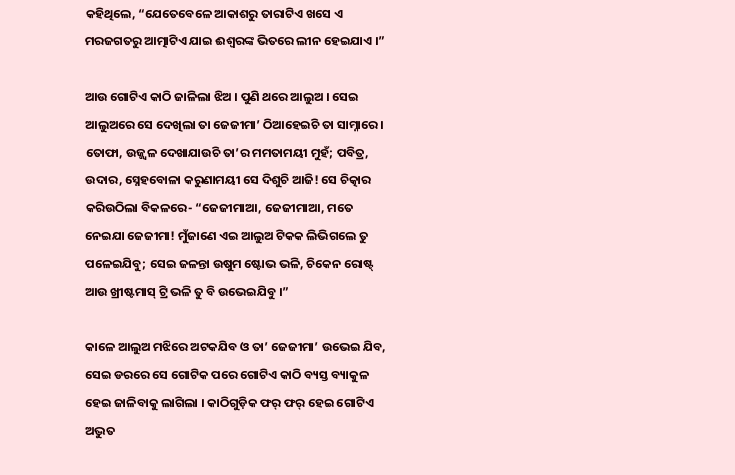କହିଥିଲେ, “ଯେତେବେଳେ ଆକାଶରୁ ତାରାଟିଏ ଖସେ ଏ ମରଜଗତରୁ ଆତ୍ମାଟିଏ ଯାଇ ଈଶ୍ୱରଙ୍କ ଭିତରେ ଲୀନ ହେଇଯାଏ ।”

ଆଉ ଗୋଟିଏ କାଠି ଜାଳିଲା ଝିଅ । ପୁଣି ଥରେ ଆଲୁଅ । ସେଇ ଆଲୁଅରେ ସେ ଦେଖିଲା ତା ଜେଜୀମା’ ଠିଆହେଇଚି ତା ସାମ୍ନାରେ । ତୋଫା, ଉଜ୍ଜ୍ୱଳ ଦେଖାଯାଉଚି ତା’ର ମମତାମୟୀ ମୁହଁ; ପବିତ୍ର, ଉଦାର, ସ୍ନେହବୋଳା କରୁଣାମୟୀ ସେ ଦିଶୁଚି ଆଜି! ସେ ଚିତ୍କାର କରିଉଠିଲା ବିକଳରେ- “ଜେଜୀମାଆ, ଜେଜୀମାଆ, ମତେ ନେଇଯା ଜେଜୀମା! ମୁଁଜାଣେ ଏଇ ଆଲୁଅ ଟିକକ ଲିଭିଗଲେ ତୁ ପଳେଇଯିବୁ; ସେଇ ଜଳନ୍ତା ଉଷୁମ ଷ୍ଟୋଭ ଭଳି, ଚିକେନ ରୋଷ୍ଟ୍ ଆଉ ଖ୍ରୀଷ୍ଟମାସ୍ ଟ୍ରି ଭଳି ତୁ ବି ଉଭେଇଯିବୁ ।”

କାଳେ ଆଲୁଅ ମଝିରେ ଅଟକଯିବ ଓ ତା’ ଜେଜୀମା’ ଉଭେଇ ଯିବ, ସେଇ ଡରରେ ସେ ଗୋଟିକ ପରେ ଗୋଟିଏ କାଠି ବ୍ୟସ୍ତ ବ୍ୟାକୁଳ ହେଇ ଜାଳିବାକୁ ଲାଗିଲା । କାଠିଗୁଡ଼ିକ ଫର୍ ଫର୍ ହେଇ ଗୋଟିଏ ଅଦ୍ଭୁତ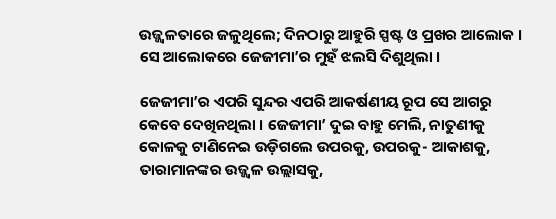ଉଜ୍ଜ୍ୱଳତାରେ ଜଳୁଥିଲେ; ଦିନଠାରୁ ଆହୁରି ସ୍ପଷ୍ଟ ଓ ପ୍ରଖର ଆଲୋକ । ସେ ଆଲୋକରେ ଜେଜୀମା’ର ମୁହଁ ଝଲସି ଦିଶୁଥିଲା ।

ଜେଜୀମା’ର ଏପରି ସୁନ୍ଦର ଏପରି ଆକର୍ଷଣୀୟ ରୂପ ସେ ଆଗରୁ କେବେ ଦେଖିନଥିଲା । ଜେଜୀମା’ ଦୁଇ ବାହୁ ମେଲି, ନାତୁଣୀକୁ କୋଳକୁ ଟାଣିନେଇ ଉଡ଼ିଗଲେ ଉପରକୁ, ଉପରକୁ- ଆକାଶକୁ, ତାରାମାନଙ୍କର ଉଜ୍ଜ୍ୱଳ ଉଲ୍ଲାସକୁ,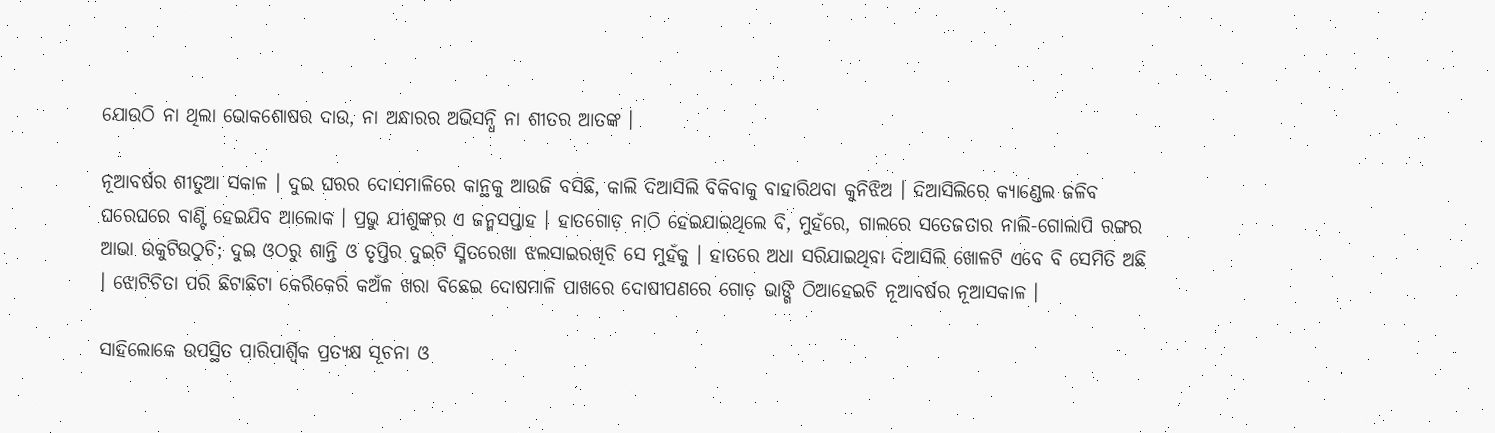ଯୋଉଠି ନା ଥିଲା ଭୋକଶୋଷର ଦାଉ, ନା ଅନ୍ଧାରର ଅଭିସନ୍ଧି ନା ଶୀତର ଆତଙ୍କ ।

ନୂଆବର୍ଷର ଶୀତୁଆ ସକାଳ । ଦୁଇ ଘରର ଦୋସମାଳିରେ କାନ୍ଥକୁ ଆଉଜି ବସିଛି, କାଲି ଦିଆସିଲି ବିକିବାକୁ ବାହାରିଥବା କୁନିଝିଅ । ଦିଆସିଲିରେ କ୍ୟାଣ୍ଡେଲ ଜଳିବ ଘରେଘରେ ବାଣ୍ଟି ହେଇଯିବ ଆଲୋକ । ପ୍ରଭୁ ଯୀଶୁଙ୍କର ଏ ଜନ୍ମସପ୍ତାହ । ହାତଗୋଡ଼ ନାଠି ହେଇଯାଇଥିଲେ ବି, ମୁହଁରେ, ଗାଲରେ ସତେଜତାର ନାଲି-ଗୋଲାପି ରଙ୍ଗର ଆଭା ଉକୁଟିଉଠୁଚି; ଦୁଇ ଓଠରୁ ଶାନ୍ତି ଓ ତୃପ୍ତିର ଦୁଇଟି ସ୍ମିତରେଖା ଝଲସାଇରଖିଚି ସେ ମୁହଁକୁ । ହାତରେ ଅଧା ସରିଯାଇଥିବା ଦିଆସିଲି ଖୋଳଟି ଏବେ ବି ସେମିତି ଅଛି । ଝୋଟିଚିତା ପରି ଛିଟାଛିଟା କେରିକେରି କଅଁଳ ଖରା ବିଛେଇ ଦୋଷମାଳି ପାଖରେ ଦୋଷୀପଣରେ ଗୋଡ଼ ଭାଙ୍ଗି ଠିଆହେଇଚି ନୂଆବର୍ଷର ନୂଆସକାଳ ।

ସାହିଲୋକେ ଉପସ୍ଥିତ ପାରିପାର୍ଶ୍ଵିକ ପ୍ରତ୍ୟକ୍ଷ ସୂଚନା ଓ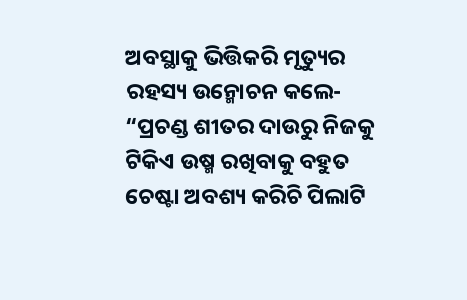ଅବସ୍ଥାକୁ ଭିତ୍ତିକରି ମୃତ୍ୟୁର ରହସ୍ୟ ଉନ୍ମୋଚନ କଲେ- “ପ୍ରଚଣ୍ଡ ଶୀତର ଦାଉରୁ ନିଜକୁ ଟିକିଏ ଉଷ୍ମ ରଖିବାକୁ ବହୁତ ଚେଷ୍ଟା ଅବଶ୍ୟ କରିଚି ପିଲାଟି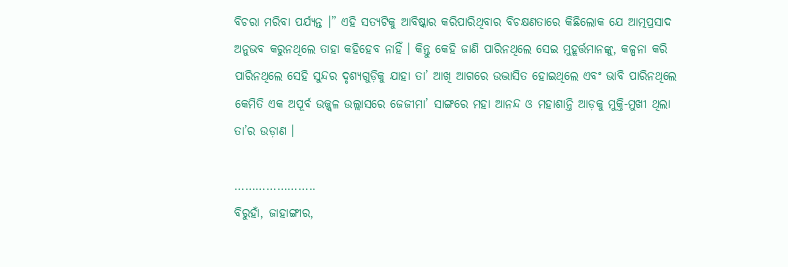ବିଚରା ମରିବା ପର୍ଯ୍ୟନ୍ତ ।” ଏହି ସତ୍ୟଟିକୁ ଆବିଷ୍କାର କରିପାରିଥିବାର ବିଚକ୍ଷଣତାରେ କିଛିଲୋକ ଯେ ଆତ୍ମପ୍ରସାଦ ଅନୁଭବ କରୁନଥିଲେ ତାହା କହିହେବ ନାହିଁ । କିନ୍ତୁ କେହି ଜାଣି ପାରିନଥିଲେ ସେଇ ମୁହୂର୍ତ୍ତମାନଙ୍କୁ, କଳ୍ପନା କରି ପାରିନଥିଲେ ସେହି ସୁନ୍ଦର ଦୃଶ୍ୟଗୁଡ଼ିକୁ ଯାହା ତା’ ଆଖି ଆଗରେ ଉଦ୍ଭାସିତ ହୋଇଥିଲେ ଏବଂ ଭାବି ପାରିନଥିଲେ କେମିତି ଏକ ଅପୂର୍ବ ଉଜ୍ଜ୍ୱଳ ଉଲ୍ଲାସରେ ଜେଜୀମା’ ସାଙ୍ଗରେ ମହା ଆନନ୍ଦ ଓ ମହାଶାନ୍ତି ଆଡ଼କୁ ମୁକ୍ତି-ମୁଖୀ ଥିଲା ତା’ର ଉଡ଼ାଣ ।

…………………..
ବିରୁହାଁ, ଜାହାଙ୍ଗୀର,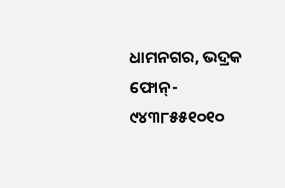ଧାମନଗର, ଭଦ୍ରକ
ଫୋନ୍- ୯୪୩୮୫୫୧୦୧୦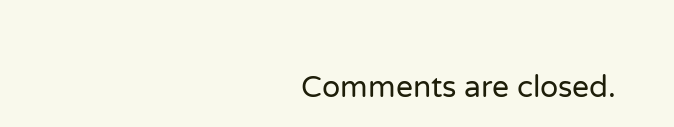Comments are closed.